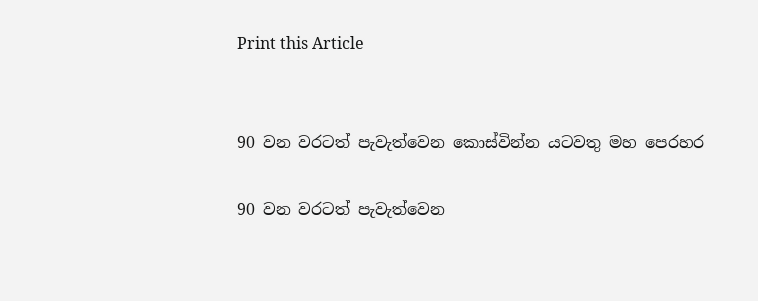Print this Article


90 වන වරටත් පැවැත්වෙන කොස්වින්න යටවතු මහ පෙරහර

90 වන වරටත් පැවැත්වෙන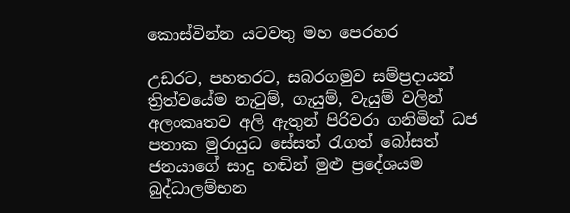කොස්වින්න යටවතු මහ පෙරහර

උඩරට, පහතරට, සබරගමුව සම්ප්‍රදායන් ත්‍රිත්වයේම නැටුම්, ගැයුම්, වැයුම් වලින් අලංකෘතව අලි ඇතුන් පිරිවරා ගනිමින් ධජ පතාක මුරායුධ සේසත් රැගත් බෝසත් ජනයාගේ සාදු හඬින් මුළු ප්‍රදේශයම බුද්ධාලම්භන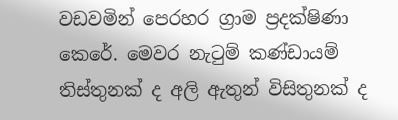වඩවමින් පෙරහර ග්‍රාම ප්‍රදක්ෂිණා කෙරේ. මෙවර නැටුම් කණ්ඩායම් තිස්තුනක් ද අලි ඇතුන් විසිතුනක් ද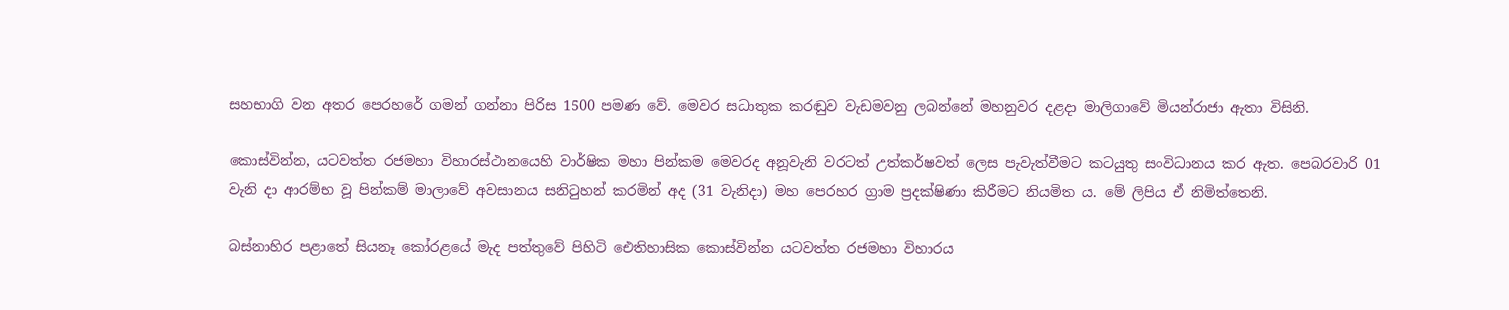සහභාගි වන අතර පෙරහරේ ගමන් ගන්නා පිරිස 1500 පමණ වේ. මෙවර සධාතුක කරඬුව වැඩමවනු ලබන්නේ මහනුවර දළදා මාලිගාවේ මියන්රාජා ඇතා විසිනි.

කොස්වින්න, යටවත්ත රජමහා විහාරස්ථානයෙහි වාර්ෂික මහා පින්කම මෙවරද අනූවැනි වරටත් උත්කර්ෂවත් ලෙස පැවැත්වීමට කටයුතු සංවිධානය කර ඇත. පෙබරවාරි 01 වැනි දා ආරම්භ වූ පින්කම් මාලාවේ අවසානය සනිටුහන් කරමින් අද (31 වැනිදා) මහ පෙරහර ග්‍රාම ප්‍රදක්ෂිණා කිරීමට නියමිත ය. මේ ලිපිය ඒ නිමිත්තෙනි.

බස්නාහිර පළාතේ සියනෑ කෝරළයේ මැද පත්තුවේ පිහිටි ඓතිහාසික කොස්වින්න යටවත්ත රජමහා විහාරය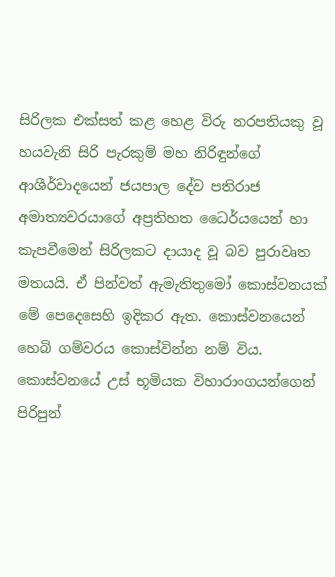සිරිලක එක්සත් කළ හෙළ විරු නරපතියකු වූ හයවැනි සිරි පැරකුම් මහ නිරිඳුන්ගේ ආශීර්වාදයෙන් ජයපාල දේව පතිරාජ අමාත්‍යවරයාගේ අප්‍රතිහත ධෛර්යයෙන් හා කැපවීමෙන් සිරිලකට දායාද වූ බව පුරාවෘත මතයයි. ඒ පින්වත් ඇමැතිතුමෝ කොස්වනයක් මේ පෙදෙසෙහි ඉදිකර ඇත. කොස්වනයෙන් හෙබි ගම්වරය කොස්වින්න නම් විය. කොස්වනයේ උස් භූමියක විහාරාංගයන්ගෙන් පිරිපුන්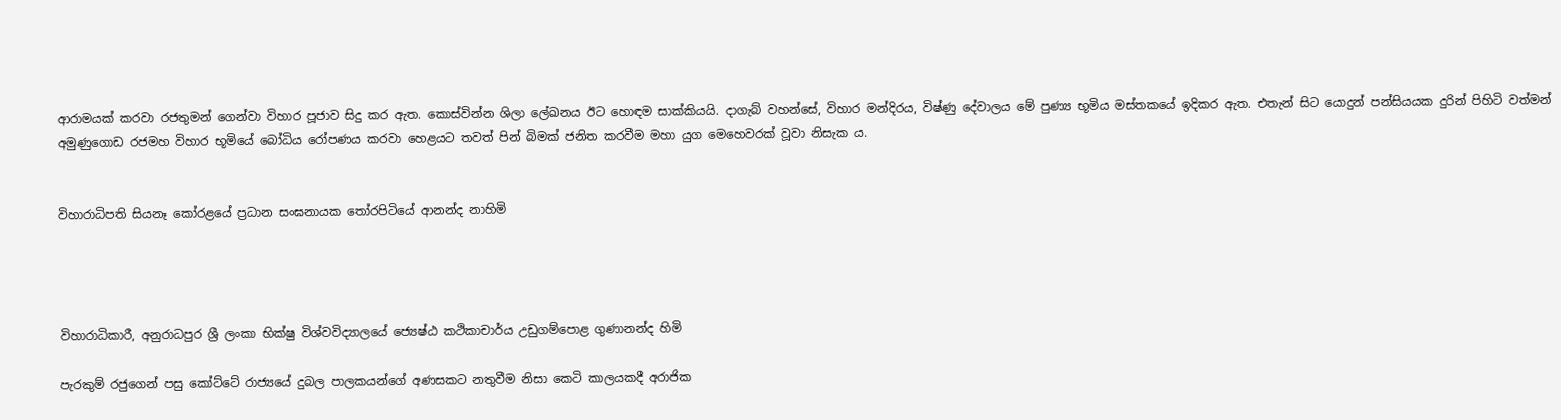ආරාමයක් කරවා රජතුමන් ගෙන්වා විහාර පූජාව සිදු කර ඇත. කොස්වින්න ශිලා ලේඛනය ඊට හොඳම සාක්කියයි. දාගැබ් වහන්සේ, විහාර මන්දිරය, විෂ්ණු දේවාලය මේ පුණ්‍ය භූමිය මස්තකයේ ඉදිකර ඇත. එතැන් සිට යොදුන් පන්සියයක දුරින් පිහිටි වත්මන් අමුණුගොඩ රජමහ විහාර භූමියේ බෝධිය රෝපණය කරවා හෙළයට තවත් පින් බිමක් ජනිත කරවීම මහා යුග මෙහෙවරක් වූවා නිසැක ය.


විහාරාධිපති සියනෑ කෝරළයේ ප්‍රධාන සංඝනායක තෝරපිටියේ ආනන්ද නාහිමි




විහාරාධිකාරී, අනුරාධපුර ශ්‍රී ලංකා භික්ෂු විශ්වවිද්‍යාලයේ ජ්‍යෙෂ්ඨ කථිකාචාර්ය උඩුගම්පොළ ගුණානන්ද හිමි

පැරකුම් රජුගෙන් පසු කෝට්ටේ රාජ්‍යයේ දුබල පාලකයන්ගේ අණසකට නතුවීම නිසා කෙටි කාලයකදී අරාජික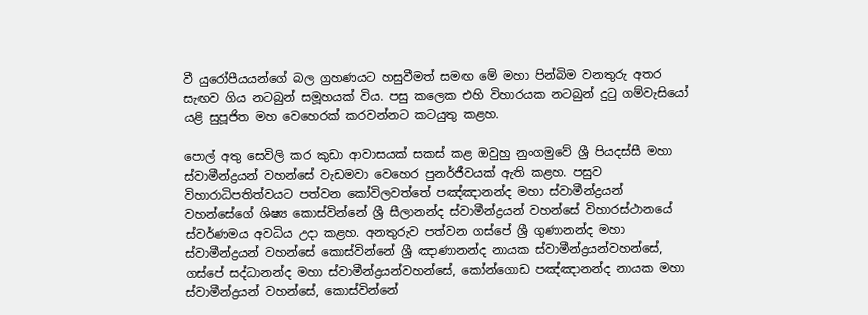වී යුරෝපීයයන්ගේ බල ග්‍රහණයට හසුවීමත් සමඟ මේ මහා පින්බිම වනතුරු අතර සැඟව ගිය නටබුන් සමූහයක් විය. පසු කලෙක එහි විහාරයක නටබුන් දුටු ගම්වැසියෝ යළි සුපූජිත මහ වෙහෙරක් කරවන්නට කටයුතු කළහ.

පොල් අතු සෙවිලි කර කුඩා ආවාසයක් සකස් කළ ඔවුහු නුංගමුවේ ශ්‍රී පියදස්සී මහා ස්වාමීන්ද්‍රයන් වහන්සේ වැඩමවා වෙහෙර පුනර්ජීවයක් ඇති කළහ. පසුව විහාරාධිපතිත්වයට පත්වන කෝවිලවත්තේ පඤ්ඤානන්ද මහා ස්වාමීන්ද්‍රයන් වහන්සේගේ ශිෂ්‍ය කොස්වින්නේ ශ්‍රී සීලානන්ද ස්වාමීන්ද්‍රයන් වහන්සේ විහාරස්ථානයේ ස්වර්ණමය අවධිය උදා කළහ. අනතුරුව පත්වන ගස්පේ ශ්‍රී ගුණානන්ද මහා ස්වාමීන්ද්‍රයන් වහන්සේ කොස්වින්නේ ශ්‍රී ඤාණානන්ද නායක ස්වාමීන්ද්‍රයන්වහන්සේ, ගස්පේ සද්ධානන්ද මහා ස්වාමීන්ද්‍රයන්වහන්සේ, කෝන්ගොඩ පඤ්ඤානන්ද නායක මහා ස්වාමීන්ද්‍රයන් වහන්සේ, කොස්වින්නේ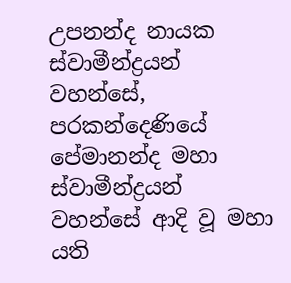උපනන්ද නායක ස්වාමීන්ද්‍රයන් වහන්සේ, පරකන්දෙණියේ පේමානන්ද මහා ස්වාමීන්ද්‍රයන් වහන්සේ ආදි වූ මහා යති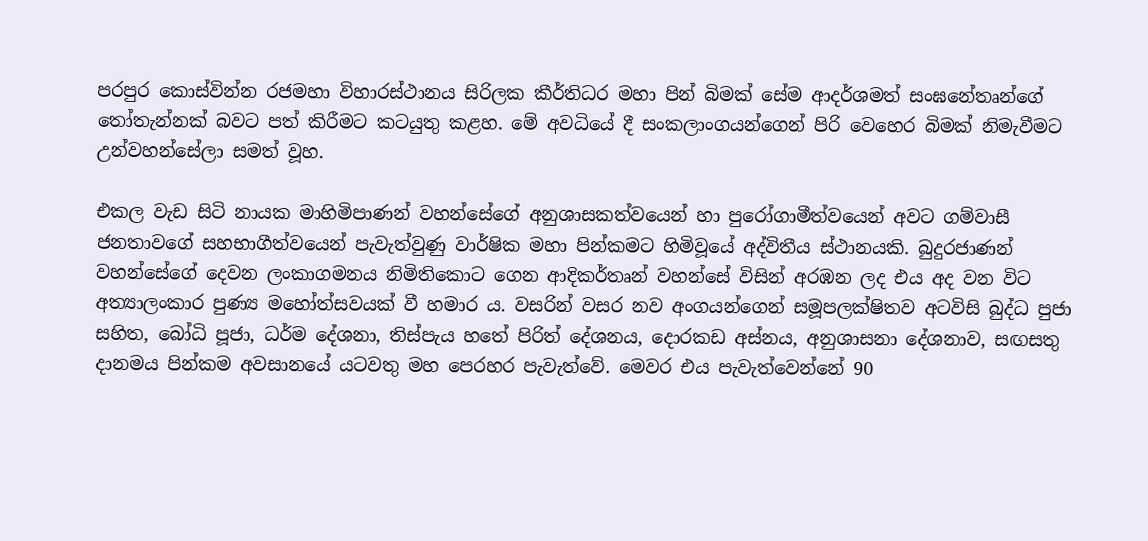පරපුර කොස්වින්න රජමහා විහාරස්ථානය සිරිලක කීර්තිධර මහා පින් බිමක් සේම ආදර්ශමත් සංඝනේතෘන්ගේ තෝතැන්නක් බවට පත් කිරීමට කටයුතු කළහ. මේ අවධියේ දී සංකලාංගයන්ගෙන් පිරි වෙහෙර බිමක් නිමැවීමට උන්වහන්සේලා සමත් වූහ.

එකල වැඩ සිටි නායක මාහිමිපාණන් වහන්සේගේ අනුශාසකත්වයෙන් හා පුරෝගාමීත්වයෙන් අවට ගම්වාසී ජනතාවගේ සහභාගීත්වයෙන් පැවැත්වුණු වාර්ෂික මහා පින්කමට හිමිවූයේ අද්විතීය ස්ථානයකි. බුදුරජාණන් වහන්සේගේ දෙවන ලංකාගමනය නිමිතිකොට ගෙන ආදිකර්තෘන් වහන්සේ විසින් අරඹන ලද එය අද වන විට අත්‍යාලංකාර පුණ්‍ය මහෝත්සවයක් වී හමාර ය. වසරින් වසර නව අංගයන්ගෙන් සමූපලක්ෂිතව අටවිසි බුද්ධ පුජා සහිත, බෝධි පූජා, ධර්ම දේශනා, තිස්පැය හතේ පිරිත් දේශනය, දොරකඩ අස්නය, අනුශාසනා දේශනාව, සඟසතු දානමය පින්කම අවසානයේ යටවතු මහ පෙරහර පැවැත්වේ. මෙවර එය පැවැත්වෙන්නේ 90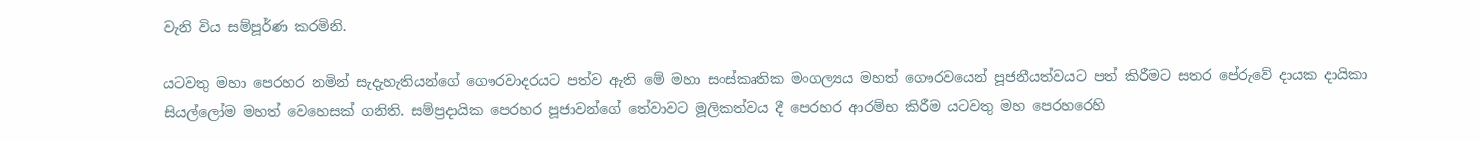වැනි විය සම්පූර්ණ කරමිනි.

යටවතු මහා පෙරහර නමින් සැදැහැතියන්ගේ ගෞරවාදරයට පත්ව ඇති මේ මහා සංස්කෘතික මංගල්‍යය මහත් ගෞරවයෙන් පූජනීයත්වයට පත් කිරීමට සතර පේරුවේ දායක දායිකා සියල්ලෝම මහත් වෙහෙසක් ගනිති. සම්ප්‍රදායික පෙරහර පූජාවන්ගේ තේවාවට මූලිකත්වය දී පෙරහර ආරම්භ කිරීම යටවතු මහ පෙරහරෙහි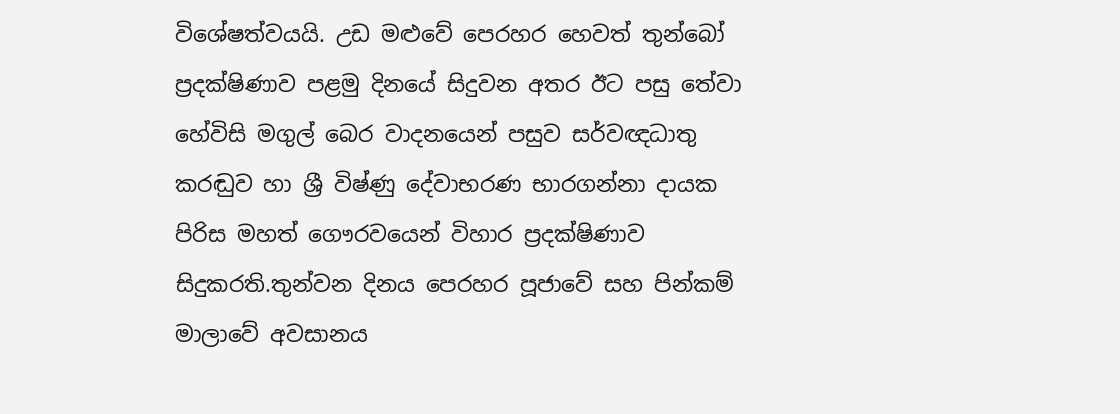විශේෂත්වයයි. උඩ මළුවේ පෙරහර හෙවත් තුන්බෝ ප්‍රදක්ෂිණාව පළමු දිනයේ සිදුවන අතර ඊට පසු තේවා හේවිසි මගුල් බෙර වාදනයෙන් පසුව සර්වඥධාතු කරඬුව හා ශ්‍රී විෂ්ණු දේවාභරණ භාරගන්නා දායක පිරිස මහත් ගෞරවයෙන් විහාර ප්‍රදක්ෂිණාව සිදුකරති.තුන්වන දිනය පෙරහර පූජාවේ සහ පින්කම් මාලාවේ අවසානය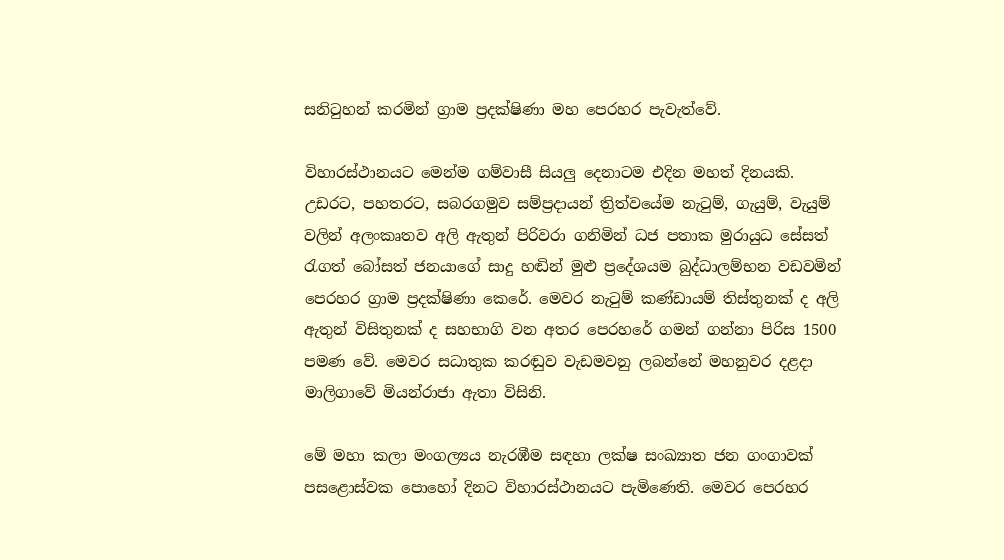සනිටුහන් කරමින් ග්‍රාම ප්‍රදක්ෂිණා මහ පෙරහර පැවැත්වේ.

විහාරස්ථානයට මෙන්ම ගම්වාසී සියලු දෙනාටම එදින මහත් දිනයකි. උඩරට, පහතරට, සබරගමුව සම්ප්‍රදායන් ත්‍රිත්වයේම නැටුම්, ගැයුම්, වැයුම් වලින් අලංකෘතව අලි ඇතුන් පිරිවරා ගනිමින් ධජ පතාක මුරායුධ සේසත් රැගත් බෝසත් ජනයාගේ සාදු හඬින් මුළු ප්‍රදේශයම බුද්ධාලම්භන වඩවමින් පෙරහර ග්‍රාම ප්‍රදක්ෂිණා කෙරේ. මෙවර නැටුම් කණ්ඩායම් තිස්තුනක් ද අලි ඇතුන් විසිතුනක් ද සහභාගි වන අතර පෙරහරේ ගමන් ගන්නා පිරිස 1500 පමණ වේ. මෙවර සධාතුක කරඬුව වැඩමවනු ලබන්නේ මහනුවර දළදා මාලිගාවේ මියන්රාජා ඇතා විසිනි.

මේ මහා කලා මංගල්‍යය නැරඹීම සඳහා ලක්ෂ සංඛ්‍යාත ජන ගංගාවක් පසළොස්වක පොහෝ දිනට විහාරස්ථානයට පැමිණෙති. මෙවර පෙරහර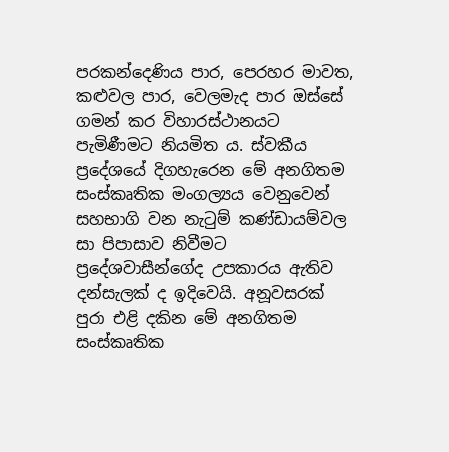පරකන්දෙණිය පාර, පෙරහර මාවත, කළුවල පාර, වෙලමැද පාර ඔස්සේ ගමන් කර විහාරස්ථානයට පැමිණීමට නියමිත ය. ස්වකීය ප්‍රදේශයේ දිගහැරෙන මේ අනගිතම සංස්කෘතික මංගල්‍යය වෙනුවෙන් සහභාගි වන නැටුම් කණ්ඩායම්වල සා පිපාසාව නිවීමට ප්‍රදේශවාසීන්ගේද උපකාරය ඇතිව දන්සැලක් ද ඉදිවෙයි. අනූවසරක් පුරා එළි දකින මේ අනගිතම සංස්කෘතික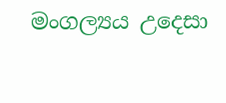මංගල්‍යය උදෙසා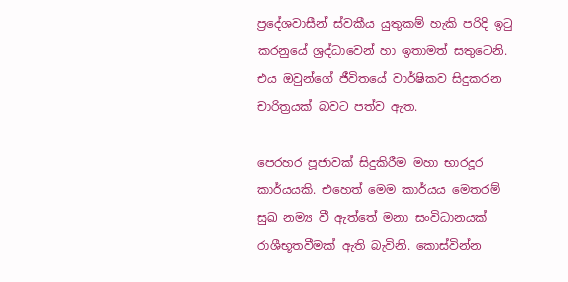ප්‍රදේශවාසීන් ස්වකීය යුතුකම් හැකි පරිදි ඉටු කරනුයේ ශ්‍රද්ධාවෙන් හා ඉතාමත් සතුටෙනි. එය ඔවුන්ගේ ජීවිතයේ වාර්ෂිකව සිදුකරන චාරිත්‍රයක් බවට පත්ව ඇත.

පෙරහර පූජාවක් සිදුකිරීම මහා භාරදූර කාර්යයකි. එහෙත් මෙම කාර්යය මෙතරම් සුඛ නම්‍ය වී ඇත්තේ මනා සංවිධානයක් රාශීභූතවීමක් ඇති බැවිනි. කොස්වින්න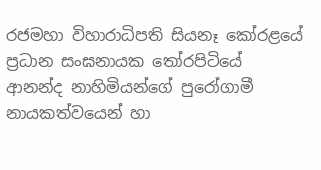රජමහා විහාරාධිපති සියනෑ කෝරළයේ ප්‍රධාන සංඝනායක තෝරපිටියේ ආනන්ද නාහිමියන්ගේ පුරෝගාමී නායකත්වයෙන් හා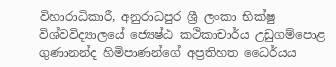විහාරාධිකාරී, අනුරාධපුර ශ්‍රී ලංකා භික්ෂු විශ්වවිද්‍යාලයේ ජ්‍යෙෂ්ඨ කථිකාචාර්ය උඩුගම්පොළ ගුණානන්ද හිමිපාණන්ගේ අප්‍රතිහත ධෛර්යය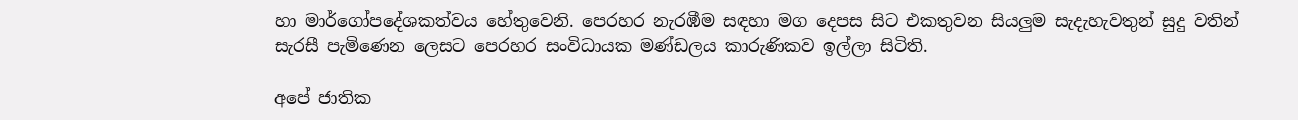හා මාර්ගෝපදේශකත්වය හේතුවෙනි. පෙරහර නැරඹීම සඳහා මග දෙපස සිට එකතුවන සියලුම සැදැහැවතුන් සුදු වතින් සැරසී පැමිණෙන ලෙසට පෙරහර සංවිධායක මණ්ඩලය කාරුණිකව ඉල්ලා සිටිති.

අපේ ජාතික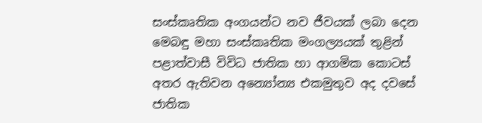සංස්කෘතික අංගයන්ට නව ජීවයක් ලබා දෙන මෙබඳු මහා සංස්කෘතික මංගල්‍යයක් තුළින් පළාත්වාසී විවිධ ජාතික හා ආගමික කොටස් අතර ඇතිවන අන්‍යෝන්‍ය එකමුතුව අද දවසේ ජාතික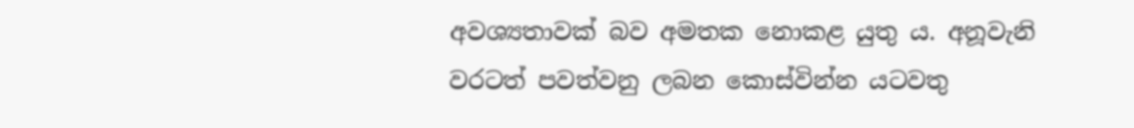අවශ්‍යතාවක් බව අමතක නොකළ යුතු ය. අනූවැනි වරටත් පවත්වනු ලබන කොස්වින්න යටවතු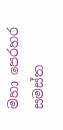මහා පෙරහර සමස්ත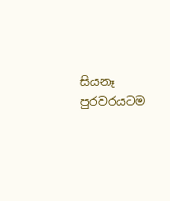සියනෑ පුරවරයටම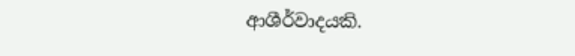ආශීර්වාදයකි.